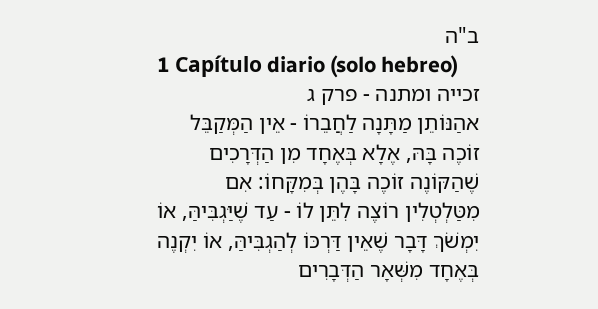ב"ה
1 Capítulo diario (solo hebreo)
זכייה ומתנה - פרק ג
אהַנּוֹתֵן מַתָּנָה לַחֲבֵרוֹ - אֵין הַמְּקַבֵּל זוֹכֶה בָּהּ, אֶלָא בְּאֶחָד מִן הַדְּרָכִים שֶׁהַקּוֹנֶה זוֹכֶה בָּהֶן בְּמִקָּחוֹ: אִם מִטַּלְטְלִין רוֹצֶה לִתֵּן לוֹ - עַד שֶׁיַּגְבִּיהַּ, אוֹ יִמְשֹׁךְ דָּבָר שֶׁאֵין דַּרְכּוֹ לְהַגְבִּיהַּ, אוֹ יִקְנֶה בְּאֶחָד מִשְּׁאָר הַדְּבָרִים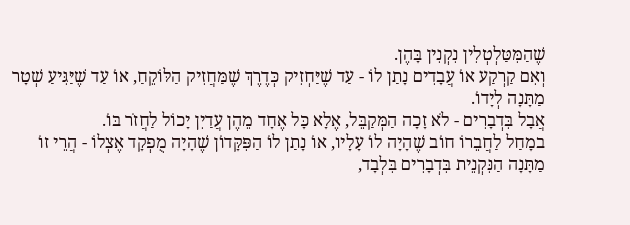שֶׁהַמִּטַּלְטְלִין נִקְנִין בָּהֶן.
וְאִם קַרְקַע אוֹ עֲבָדִים נָתַן לוֹ - עַד שֶׁיַּחְזִיק כְּדֶרֶךְ שֶׁמַּחֲזִיק הַלּוֹקֵחַ, אוֹ עַד שֶׁיַּגִּיעַ שְׁטָר מַתָּנָה לְיָדוֹ.
אֲבָל בִּדְבָרִים - לֹא זָכָה הַמְּקַבֵּל, אֶלָא כָּל אֶחָד מֵהֶן עֲדַיִן יָכוֹל לַחֲזֹר בּוֹ.
במָחַל לַחֲבֵרוֹ חוֹב שֶׁהָיָה לוֹ עָלָיו, אוֹ נָתַן לוֹ הַפִּקָּדוֹן שֶׁהָיָה מֻפְקָד אֶצְלוֹ - הֲרֵי זוֹ מַתָּנָה הַנִּקְנֵית בִּדְבָרִים בִּלְבָד,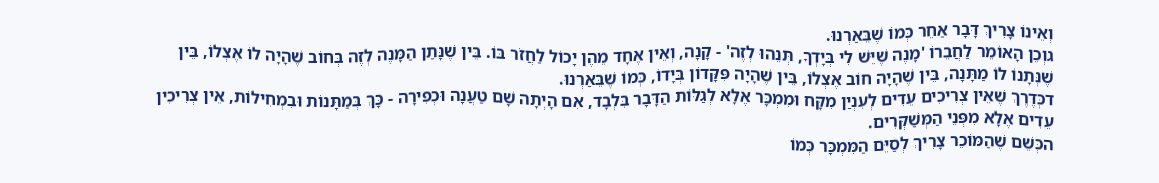וְאֵינוֹ צָרִיךְ דָּבָר אַחֵר כְּמוֹ שֶׁבֵּאַרְנוּ.
גוְכֵן הָאוֹמֵר לַחֲבֵרוֹ 'מָנֶה שֶׁיֵּשׁ לִי בְּיָדְךָ, תְּנֵהוּ לְזֶה' - קָנָה, וְאֵין אֶחָד מֵהֶן יָכוֹל לַחֲזֹר בּוֹ. בֵּין שֶׁנָּתַן הַמָּנֶה לְזֶה בְּחוֹב שֶׁהָיָה לוֹ אֶצְלוֹ, בֵּין שֶׁנְּתָנוֹ לוֹ מַתָּנָה, בֵּין שֶׁהָיָה חוֹב אֶצְלוֹ, בֵּין שֶׁהָיָה פִּקָּדוֹן בְּיָדוֹ, כְּמוֹ שֶׁבֵּאַרְנוּ.
דכְּדֶרֶךְ שֶׁאֵין צְרִיכִים עֵדִים לְעִנְיַן מִקָּח וּמִמְכָּר אֶלָא לְגַלּוֹת הַדָּבָר בִּלְבָד, אִם הָיְתָה שָׁם טַעֲנָה וּכְפִירָה - כָּךְ בְּמַתָּנוֹת וּבִמְחִילוֹת, אֵין צְרִיכִין עֵדִים אֶלָא מִפְּנֵי הַמְּשַׁקְּרִים.
הכְּשֵׁם שֶׁהַמּוֹכֵר צָרִיךְ לְסַיֵּם הַמִּמְכָּר כְּמוֹ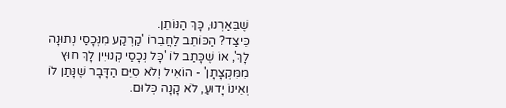שֶׁבֵּאַרְנוּ, כָּךְ הַנּוֹתֵן.
כֵּיצַד? הַכּוֹתֵב לַחֲבֵרוֹ 'קַרְקַע מִנְּכָסַי נְתוּנָה לָךְ', אוֹ שֶׁכָּתַב לוֹ 'כָּל נְכָסַי קְנוּיִין לָךְ חוּץ מִמִּקְצָתָן' - הוֹאִיל וְלֹא סִיֵּם הַדָּבָר שֶׁנָּתַן לוֹ וְאֵינוֹ יָדוּעַ, לֹא קָנָה כְּלוּם.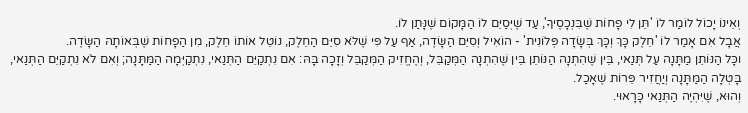וְאֵינוֹ יָכוֹל לוֹמַר לוֹ 'תֵּן לִי פָחוֹת שֶׁבִּנְכָסֶיךָ', עַד שֶׁיְּסַיֵּם לוֹ הַמָּקוֹם שֶׁנָּתַן לוֹ.
אֲבָל אִם אָמַר לוֹ 'חֵלֶק כָּךְ וְכָּךְ בְּשָׂדָה פְּלוֹנִית' - הוֹאִיל וְסִיֵּם הַשָּׂדֶה, אַף עַל פִּי שֶׁלֹּא סִיֵּם הַחֵלֶק, נוֹטֵל אוֹתוֹ חֵלֶק, מִן הַפָחוֹת שֶׁבְּאוֹתָהּ הַשָּׂדֶה.
וכָּל הַנּוֹתֵן מַתָּנָה עַל תְּנַאי, בֵּין שֶׁהִתְנָה הַנּוֹתֵן בֵּין שֶׁהִתְנָה הַמְּקַבֵּל, וְהֶחֱזִיק הַמְּקַבֵּל וְזָכָה בָּהּ: אִם נִתְקַיֵּם הַתְּנַאי, נִתְקַיְּמָה הַמַּתָּנָה; וְאִם לֹא נִתְקַיֵּם הַתְּנַאי, בָּטְלָה הַמַּתָּנָה וְיַחֲזִיר פֵּרוֹת שֶׁאָכַל.
וְהוּא, שֶׁיִּהְיֶה הַתְּנַאי כָּרָאוּי.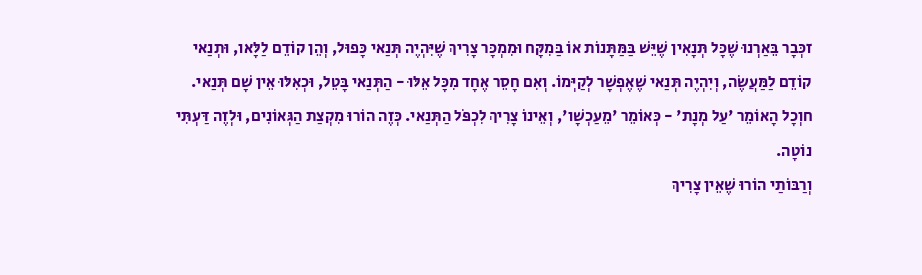זכְּבָר בֵּאַרְנוּ שֶׁכָּל תְּנָאִין שֶׁיֵּשׁ בַּמַּתָּנוֹת אוֹ בַּמִקָּח וּמִמְכָּר צָרִיךְ שֶׁיִּהְיֶה תְּנַאי כָּפוּל, וְהֵן קוֹדֵם לַלָּאו, וּתְנַאי קוֹדֵם לַמַּעֲשֶׂה, וְיִהְיֶה תְּנַאי שֶׁאֶפְשָׁר לְקַיְּמוֹ. וְאִם חָסֵר אֶחָד מִכָּל אֵלּוּ - הַתְּנַאי בָּטֵל, וּכְאִלּוּ אֵין שָׁם תְּנַאי.
חוְכָל הָאוֹמֵר 'עַל מְנָת' - כְּאוֹמֵר 'מֵעַכְשָׁו', וְאֵינוֹ צָרִיךְ לִכְפֹּל הַתְּנַאי. כְּזֶה הוֹרוּ מִקְצַת הַגְּאוֹנִים, וּלְזֶה דַּעְתִּי נוֹטָה.
וְרַבּוֹתַי הוֹרוּ שֶׁאֵין צָרִיךְ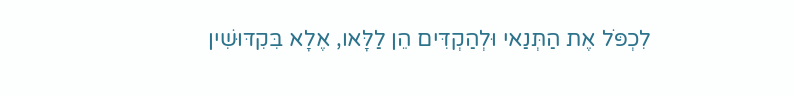לִכְפֹּל אֶת הַתְּנַאי וּלְהַקְדִּים הֵן לַלָּאו, אֶלָא בִּקִדּוּשִׁין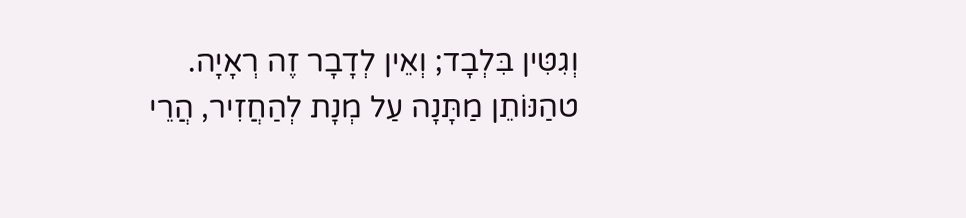וְגִטִּין בִּלְבָד; וְאֵין לְדָבָר זֶה רְאָיָה.
טהַנּוֹתֵן מַתָּנָה עַל מְנָת לְהַחֲזִיר, הֲרֵי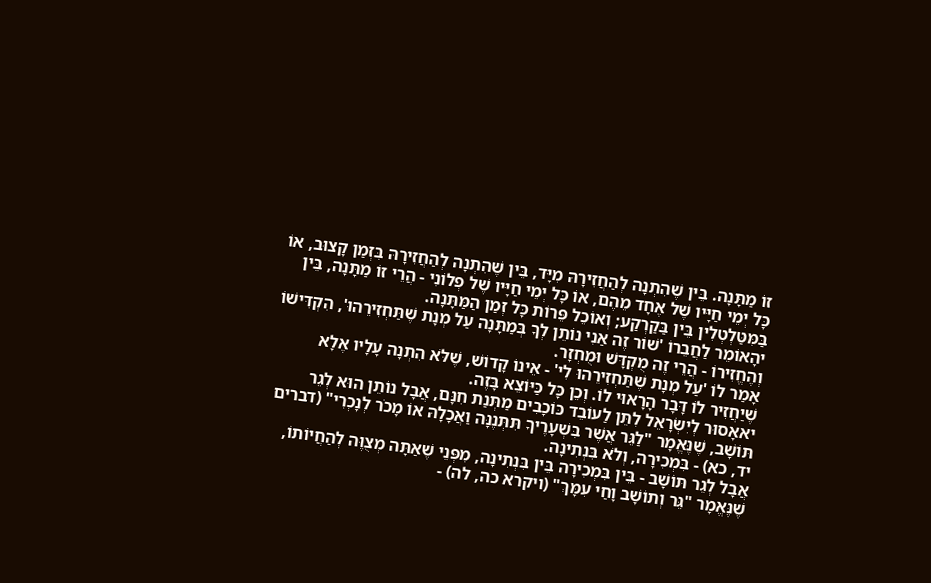זוֹ מַתָּנָה. בֵּין שֶׁהִתְנָה לְהַחֲזִירָהּ מִיָּד, בֵּין שֶׁהִתְנָה לְהַחֲזִירָהּ בִּזְמַן קָצוּב, אוֹ כָּל יְמֵי חַיָּיו שֶׁל אֶחָד מֵהֶם, אוֹ כָּל יְמֵי חַיָּיו שֶׁל פְלוֹנִי - הֲרֵי זוֹ מַתָּנָה, בֵּין בַּמִּטַּלְטְלִין בֵּין בַּקַרְקַע; וְאוֹכֵל פֵּרוֹת כָּל זְמַן הַמַּתָּנָה.
יהָאוֹמֵר לַחֲבֵרוֹ 'שׁוֹר זֶה אַנִי נוֹתֵן לְךָ בְּמַתָּנָה עַל מְנָת שֶׁתַּחְזִירֵהוּ', הִקְדִּישׁוֹ וְהֶחֱזִירוֹ - הֲרֵי זֶה מֻקְדָּשׁ וּמֻחְזָר.
אָמַר לוֹ 'עַל מְנָת שֶׁתַּחְזִירֵהוּ לִי' - אֵינוֹ קָדוֹשׁ, שֶׁלֹּא הִתְנָה עָלָיו אֶלָא שֶׁיַחֲזִיר לוֹ דָּבָר הָרָאוּי לוֹ. וְכֵן כָּל כַּיּוֹצֵא בָּזֶה.
יאאָסוּר לְיִשְׂרָאֵל לִתֵּן לַעוֹבֵד כּוֹכָבִים מַתְּנַת חִנָּם, אֲבָל נוֹתֵן הוּא לְגֵר תּוֹשָׁב, שֶׁנֶּאֱמָר "לַגֵּר אֲשֶׁר בִּשְׁעָרֶיךָ תִּתְּנֶנָּה וַאֲכָלָהּ אוֹ מָכֹר לְנָכְרִי" (דברים יד, כא) - בִּמְכִירָה, וְלֹא בִּנְתִינָה.
אֲבָל לְגֵר תּוֹשָׁב - בֵּין בִּמְכִירָה בֵּין בִּנְתִינָה, מִפְּנֵי שֶׁאַתָּה מְצֻוֶּה לְהַחֲיוֹתוֹ, שֶׁנֶּאֱמָר "גֵּר וְתוֹשָׁב וָחַי עִמָּךְ" (ויקרא כה, לה) -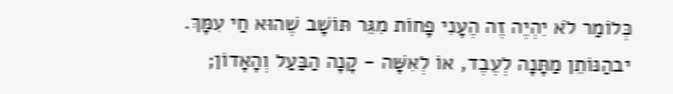כְּלוֹמַר לֹא יִהְיֶה זֶה הֶעָנִי פָחוֹת מִגֵּר תּוֹשָׁב שֶׁהוּא חַי עִמָּךְ.
יבהַנּוֹתֵן מַתָּנָה לְעֶבֶד, אוֹ לְאִשָּׁה - קָנָה הַבַּעַל וְהָאָדוֹן;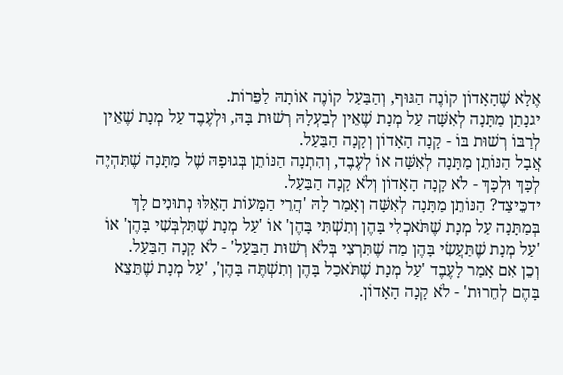אֶלָא שֶׁהָאָדוֹן קוֹנֶה הַגּוּף, וְהַבַּעַל קוֹנֶה אוֹתָהּ לַפֵּרוֹת.
יגנָתַן מַתָּנָה לְאִשָּׁה עַל מְנָת שֶׁאֵין לְבַעְלָהּ רְשׁוּת בָּהּ, וּלְעֶבֶד עַל מְנָת שֶׁאֵין לְרַבּוֹ רְשׁוּת בּוֹ - קָנָה הָאָדוֹן וְקָנָה הַבַּעַל.
אֲבָל הַנּוֹתֵן מַתָּנָה לְאִשָּׁה אוֹ לְעֶבֶד, וְהִתְנָה הַנּוֹתֵן בְּגוּפָהּ שֶׁל מַתָּנָה שֶׁתִּהְיֶה לְכָּךְ וּלְכָּךְ - לֹא קָנָה הָאָדוֹן וְלֹא קָנָה הַבַּעַל.
ידכֵּיצַד? הַנּוֹתֵן מַתָּנָה לְאִשָּׁה וְאָמַר לָהּ 'הֲרֵי הַמָּעוֹת הָאֵלּוּ נְתוּנִים לָךְ בְּמַתָּנָה עַל מְנָת שֶׁתֹּאכְלִי בָּהֶן וְתִשְׁתִּי בָּהֶן' אוֹ 'עַל מְנָת שֶׁתִּלְבְּשִׁי בָּהֶן' אוֹ 'עַל מְנָת שֶׁתַּעֲשִׂי בָּהֶן מַה שֶׁתִּרְצִי בְּלֹא רְשׁוּת הַבַּעַל' - לֹא קָנָה הַבַּעַל.
וְכֵן אִם אָמַר לָעֶבֶד 'עַל מְנָת שֶׁתֹּאכַל בָּהֶן וְתִשְׁתֶּה בָּהֶן', 'עַל מְנָת שֶׁתֵּצֵא בָּהֶם לְחֵרוּת' - לֹא קָנָה הָאָדוֹן.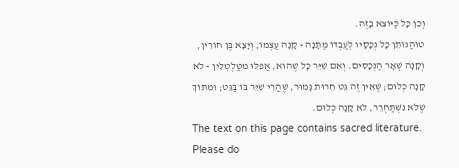וְכֵן כָּל כַּיּוֹצֵא בָּזֶה.
טוהַנּוֹתֵן כָּל נְכָסָיו לְעַבְדּוֹ מַתָּנָה - קָנָה עַצְמוֹ, וְיָצָא בֶּן חוֹרִין, וְקָנָה שְׁאָר הַנְּכָסִים. וְאִם שִׁיֵּר כָּל שֶׁהוּא, אַפִלּוּ מִטַּלְטְלִין - לֹא קָנָה כְּלוּם; שֶׁאֵין זֶה גֵּט חֵרוּת גָּמוּר, שֶׁהֲרֵי שִׁיֵּר בּוֹ בַּגֵּט; וּמִתּוֹךְ שֶׁלֹּא נִשְׁתַּחְרֵר, לֹא קָנָה כְּלוּם.
The text on this page contains sacred literature. Please do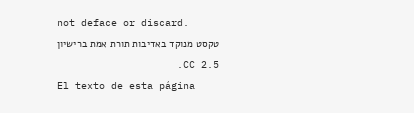not deface or discard.
טקסט מנוקד באדיבות תורת אמת ברישיון CC 2.5.
El texto de esta página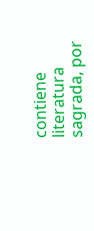contiene literatura sagrada, por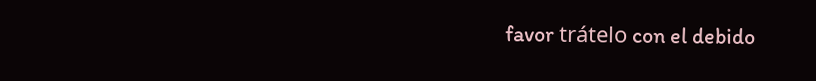favor trátelo con el debido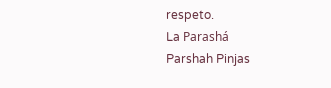respeto.
La Parashá
Parshah Pinjas